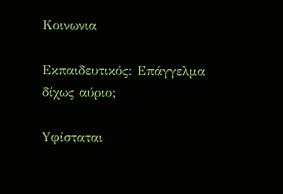Κοινωνια

Εκπαιδευτικός: Επάγγελμα δίχως αύριο;

Yφίσταται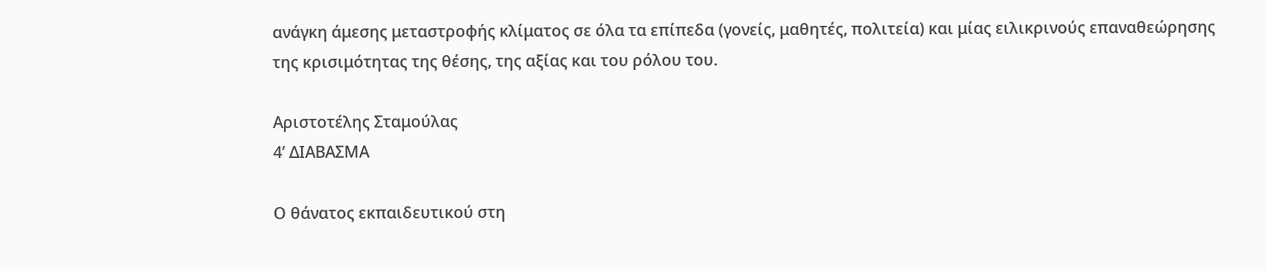ανάγκη άμεσης μεταστροφής κλίματος σε όλα τα επίπεδα (γονείς, μαθητές, πολιτεία) και μίας ειλικρινούς επαναθεώρησης της κρισιμότητας της θέσης, της αξίας και του ρόλου του.

Αριστοτέλης Σταμούλας
4’ ΔΙΑΒΑΣΜΑ

Ο θάνατος εκπαιδευτικού στη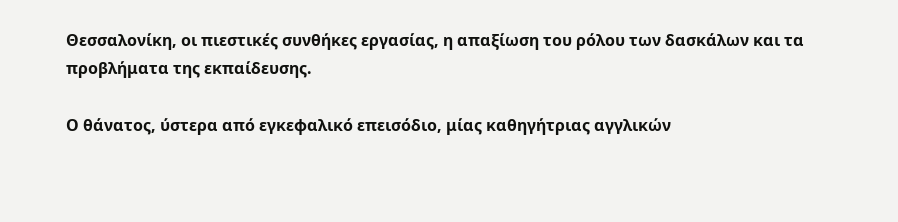Θεσσαλονίκη, οι πιεστικές συνθήκες εργασίας, η απαξίωση του ρόλου των δασκάλων και τα προβλήματα της εκπαίδευσης.

Ο θάνατος, ύστερα από εγκεφαλικό επεισόδιο, μίας καθηγήτριας αγγλικών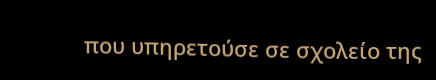που υπηρετούσε σε σχολείο της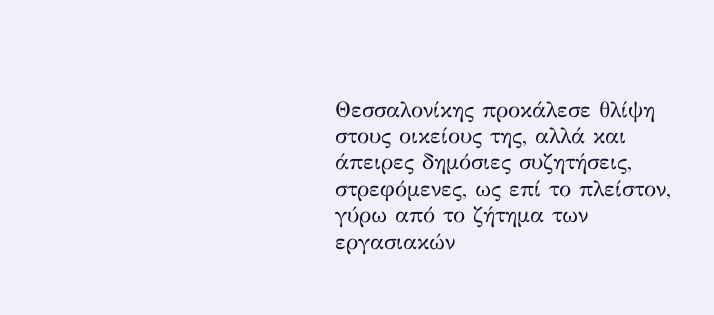Θεσσαλονίκης προκάλεσε θλίψη στους οικείους της, αλλά και άπειρες δημόσιες συζητήσεις, στρεφόμενες, ως επί το πλείστον, γύρω από το ζήτημα των εργασιακών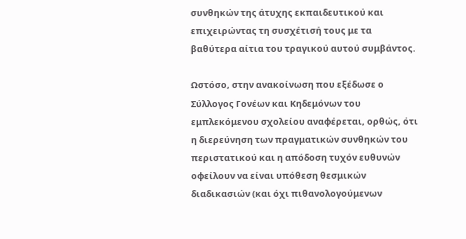συνθηκών της άτυχης εκπαιδευτικού και επιχειρώντας τη συσχέτισή τους με τα βαθύτερα αίτια του τραγικού αυτού συμβάντος.

Ωστόσο, στην ανακοίνωση που εξέδωσε ο Σύλλογος Γονέων και Κηδεμόνων του εμπλεκόμενου σχολείου αναφέρεται, ορθώς, ότι η διερεύνηση των πραγματικών συνθηκών του περιστατικού και η απόδοση τυχόν ευθυνών οφείλουν να είναι υπόθεση θεσμικών διαδικασιών (και όχι πιθανολογούμενων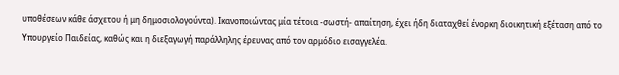υποθέσεων κάθε άσχετου ή μη δημοσιολογούντα). Ικανοποιώντας μία τέτοια -σωστή- απαίτηση, έχει ήδη διαταχθεί ένορκη διοικητική εξέταση από το Υπουργείο Παιδείας, καθώς και η διεξαγωγή παράλληλης έρευνας από τον αρμόδιο εισαγγελέα.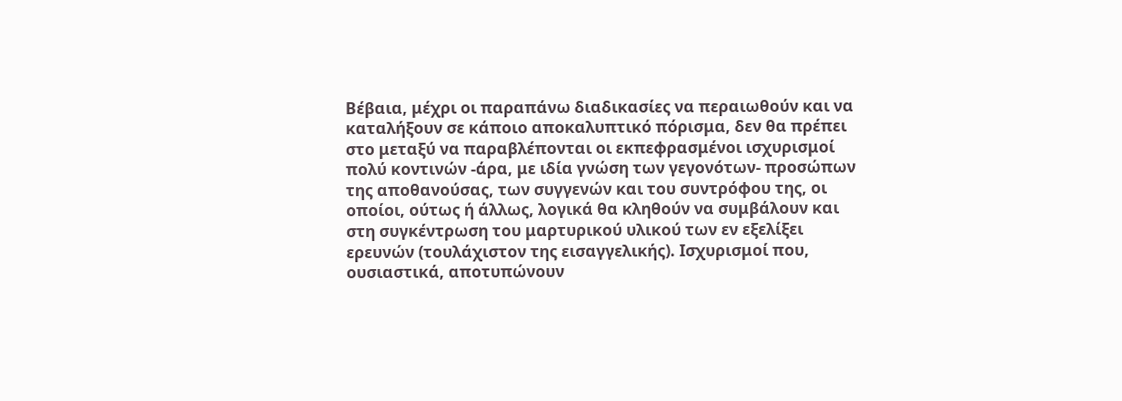Βέβαια, μέχρι οι παραπάνω διαδικασίες να περαιωθούν και να καταλήξουν σε κάποιο αποκαλυπτικό πόρισμα, δεν θα πρέπει στο μεταξύ να παραβλέπονται οι εκπεφρασμένοι ισχυρισμοί πολύ κοντινών -άρα, με ιδία γνώση των γεγονότων- προσώπων της αποθανούσας, των συγγενών και του συντρόφου της, οι οποίοι, ούτως ή άλλως, λογικά θα κληθούν να συμβάλουν και στη συγκέντρωση του μαρτυρικού υλικού των εν εξελίξει ερευνών (τουλάχιστον της εισαγγελικής). Ισχυρισμοί που, ουσιαστικά, αποτυπώνουν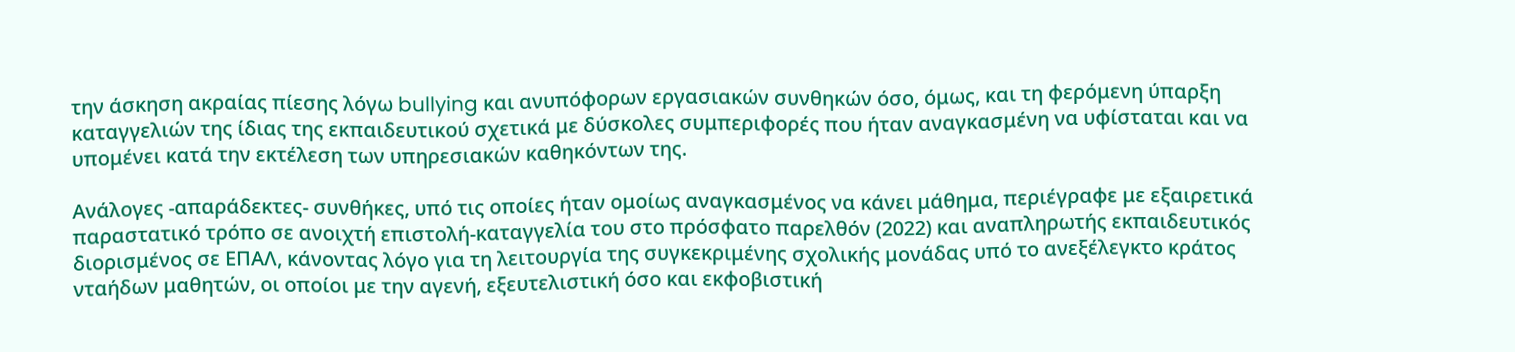την άσκηση ακραίας πίεσης λόγω bullying και ανυπόφορων εργασιακών συνθηκών όσο, όμως, και τη φερόμενη ύπαρξη καταγγελιών της ίδιας της εκπαιδευτικού σχετικά με δύσκολες συμπεριφορές που ήταν αναγκασμένη να υφίσταται και να υπομένει κατά την εκτέλεση των υπηρεσιακών καθηκόντων της.

Ανάλογες -απαράδεκτες- συνθήκες, υπό τις οποίες ήταν ομοίως αναγκασμένος να κάνει μάθημα, περιέγραφε με εξαιρετικά παραστατικό τρόπο σε ανοιχτή επιστολή-καταγγελία του στο πρόσφατο παρελθόν (2022) και αναπληρωτής εκπαιδευτικός διορισμένος σε ΕΠΑΛ, κάνοντας λόγο για τη λειτουργία της συγκεκριμένης σχολικής μονάδας υπό το ανεξέλεγκτο κράτος νταήδων μαθητών, οι οποίοι με την αγενή, εξευτελιστική όσο και εκφοβιστική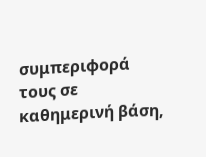συμπεριφορά τους σε καθημερινή βάση,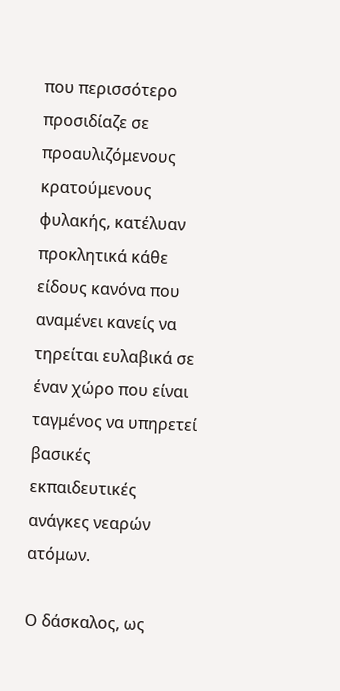που περισσότερο προσιδίαζε σε προαυλιζόμενους κρατούμενους φυλακής, κατέλυαν προκλητικά κάθε είδους κανόνα που αναμένει κανείς να τηρείται ευλαβικά σε έναν χώρο που είναι ταγμένος να υπηρετεί βασικές εκπαιδευτικές ανάγκες νεαρών ατόμων.

Ο δάσκαλος, ως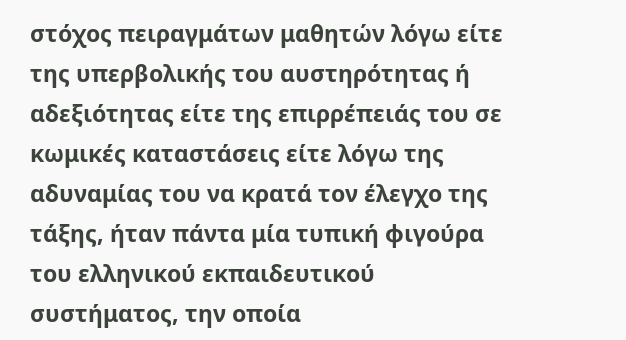στόχος πειραγμάτων μαθητών λόγω είτε της υπερβολικής του αυστηρότητας ή αδεξιότητας είτε της επιρρέπειάς του σε κωμικές καταστάσεις είτε λόγω της αδυναμίας του να κρατά τον έλεγχο της τάξης, ήταν πάντα μία τυπική φιγούρα του ελληνικού εκπαιδευτικού συστήματος, την οποία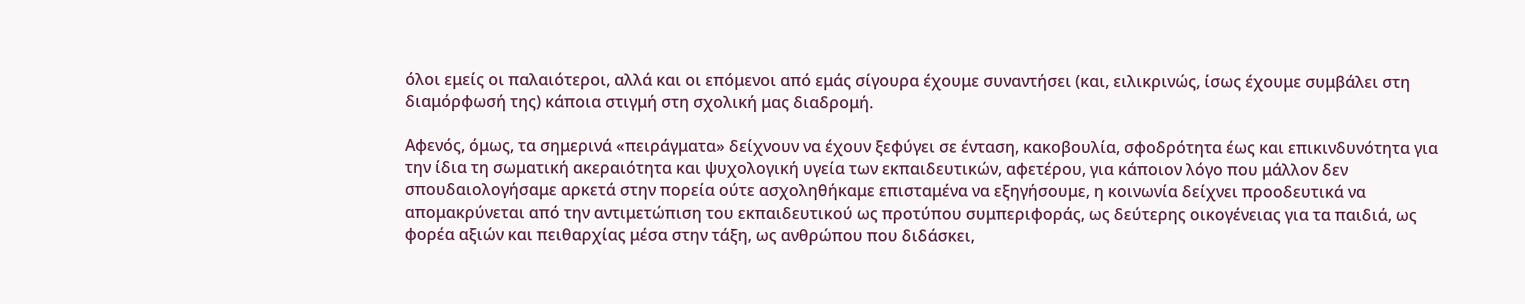όλοι εμείς οι παλαιότεροι, αλλά και οι επόμενοι από εμάς σίγουρα έχουμε συναντήσει (και, ειλικρινώς, ίσως έχουμε συμβάλει στη διαμόρφωσή της) κάποια στιγμή στη σχολική μας διαδρομή.

Αφενός, όμως, τα σημερινά «πειράγματα» δείχνουν να έχουν ξεφύγει σε ένταση, κακοβουλία, σφοδρότητα έως και επικινδυνότητα για την ίδια τη σωματική ακεραιότητα και ψυχολογική υγεία των εκπαιδευτικών, αφετέρου, για κάποιον λόγο που μάλλον δεν σπουδαιολογήσαμε αρκετά στην πορεία ούτε ασχοληθήκαμε επισταμένα να εξηγήσουμε, η κοινωνία δείχνει προοδευτικά να απομακρύνεται από την αντιμετώπιση του εκπαιδευτικού ως προτύπου συμπεριφοράς, ως δεύτερης οικογένειας για τα παιδιά, ως φορέα αξιών και πειθαρχίας μέσα στην τάξη, ως ανθρώπου που διδάσκει,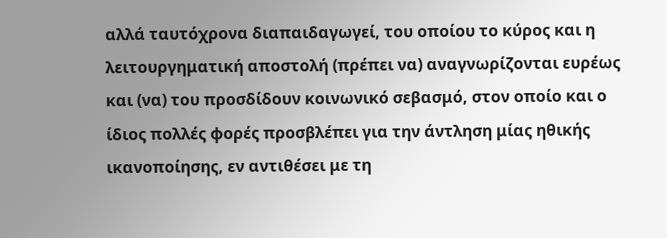αλλά ταυτόχρονα διαπαιδαγωγεί, του οποίου το κύρος και η λειτουργηματική αποστολή (πρέπει να) αναγνωρίζονται ευρέως και (να) του προσδίδουν κοινωνικό σεβασμό, στον οποίο και ο ίδιος πολλές φορές προσβλέπει για την άντληση μίας ηθικής ικανοποίησης, εν αντιθέσει με τη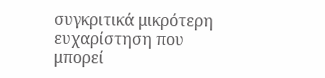συγκριτικά μικρότερη ευχαρίστηση που μπορεί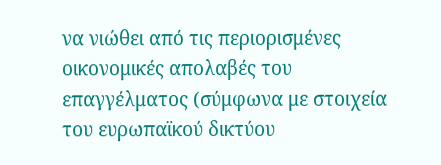να νιώθει από τις περιορισμένες οικονομικές απολαβές του επαγγέλματος (σύμφωνα με στοιχεία του ευρωπαϊκού δικτύου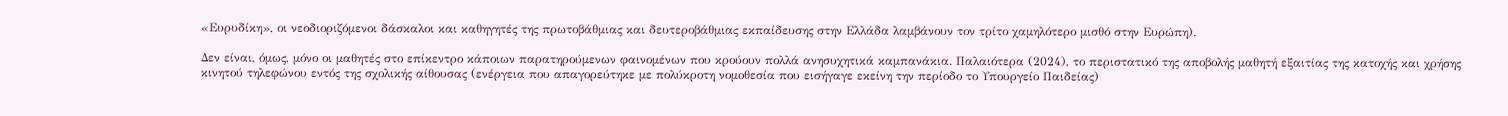«Ευρυδίκη», οι νεοδιοριζόμενοι δάσκαλοι και καθηγητές της πρωτοβάθμιας και δευτεροβάθμιας εκπαίδευσης στην Ελλάδα λαμβάνουν τον τρίτο χαμηλότερο μισθό στην Ευρώπη).

Δεν είναι, όμως, μόνο οι μαθητές στο επίκεντρο κάποιων παρατηρούμενων φαινομένων που κρούουν πολλά ανησυχητικά καμπανάκια. Παλαιότερα (2024), το περιστατικό της αποβολής μαθητή εξαιτίας της κατοχής και χρήσης κινητού τηλεφώνου εντός της σχολικής αίθουσας (ενέργεια που απαγορεύτηκε με πολύκροτη νομοθεσία που εισήγαγε εκείνη την περίοδο το Υπουργείο Παιδείας)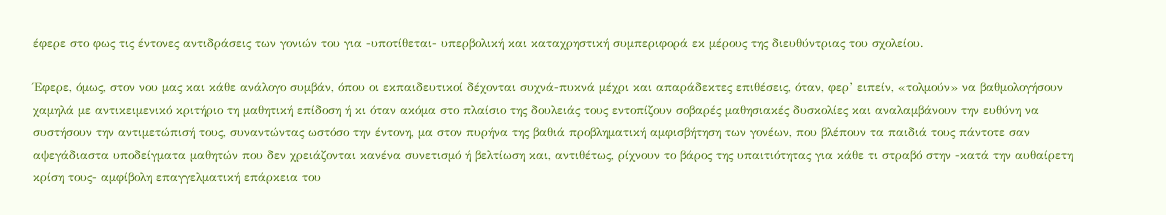έφερε στο φως τις έντονες αντιδράσεις των γονιών του για -υποτίθεται- υπερβολική και καταχρηστική συμπεριφορά εκ μέρους της διευθύντριας του σχολείου.

Έφερε, όμως, στον νου μας και κάθε ανάλογο συμβάν, όπου οι εκπαιδευτικοί δέχονται συχνά-πυκνά μέχρι και απαράδεκτες επιθέσεις, όταν, φερ’ ειπείν, «τολμούν» να βαθμολογήσουν χαμηλά με αντικειμενικό κριτήριο τη μαθητική επίδοση ή κι όταν ακόμα στο πλαίσιο της δουλειάς τους εντοπίζουν σοβαρές μαθησιακές δυσκολίες και αναλαμβάνουν την ευθύνη να συστήσουν την αντιμετώπισή τους, συναντώντας ωστόσο την έντονη, μα στον πυρήνα της βαθιά προβληματική αμφισβήτηση των γονέων, που βλέπουν τα παιδιά τους πάντοτε σαν αψεγάδιαστα υποδείγματα μαθητών που δεν χρειάζονται κανένα συνετισμό ή βελτίωση και, αντιθέτως, ρίχνουν το βάρος της υπαιτιότητας για κάθε τι στραβό στην -κατά την αυθαίρετη κρίση τους- αμφίβολη επαγγελματική επάρκεια του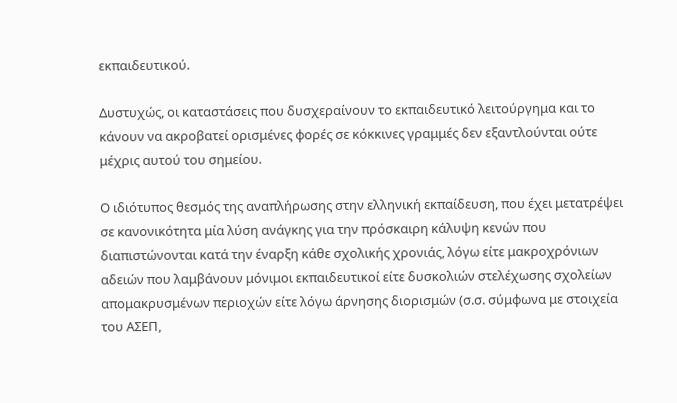εκπαιδευτικού.

Δυστυχώς, οι καταστάσεις που δυσχεραίνουν το εκπαιδευτικό λειτούργημα και το κάνουν να ακροβατεί ορισμένες φορές σε κόκκινες γραμμές δεν εξαντλούνται ούτε μέχρις αυτού του σημείου.

Ο ιδιότυπος θεσμός της αναπλήρωσης στην ελληνική εκπαίδευση, που έχει μετατρέψει σε κανονικότητα μία λύση ανάγκης για την πρόσκαιρη κάλυψη κενών που διαπιστώνονται κατά την έναρξη κάθε σχολικής χρονιάς, λόγω είτε μακροχρόνιων αδειών που λαμβάνουν μόνιμοι εκπαιδευτικοί είτε δυσκολιών στελέχωσης σχολείων απομακρυσμένων περιοχών είτε λόγω άρνησης διορισμών (σ.σ. σύμφωνα με στοιχεία του ΑΣΕΠ,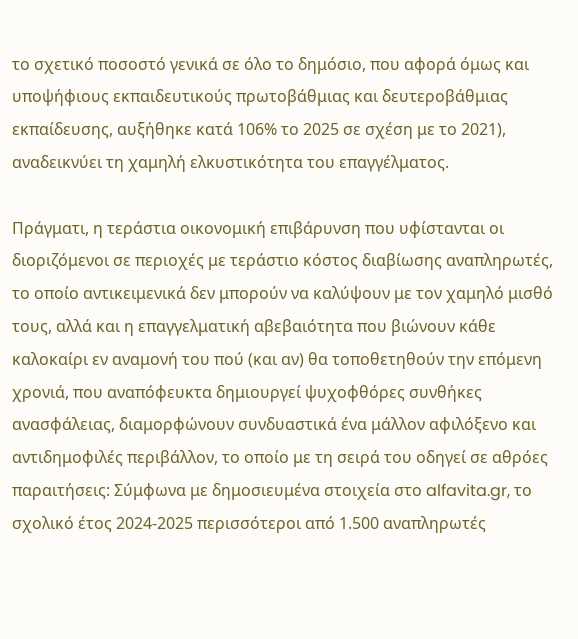το σχετικό ποσοστό γενικά σε όλο το δημόσιο, που αφορά όμως και υποψήφιους εκπαιδευτικούς πρωτοβάθμιας και δευτεροβάθμιας εκπαίδευσης, αυξήθηκε κατά 106% το 2025 σε σχέση με το 2021), αναδεικνύει τη χαμηλή ελκυστικότητα του επαγγέλματος.

Πράγματι, η τεράστια οικονομική επιβάρυνση που υφίστανται οι διοριζόμενοι σε περιοχές με τεράστιο κόστος διαβίωσης αναπληρωτές, το οποίο αντικειμενικά δεν μπορούν να καλύψουν με τον χαμηλό μισθό τους, αλλά και η επαγγελματική αβεβαιότητα που βιώνουν κάθε καλοκαίρι εν αναμονή του πού (και αν) θα τοποθετηθούν την επόμενη χρονιά, που αναπόφευκτα δημιουργεί ψυχοφθόρες συνθήκες ανασφάλειας, διαμορφώνουν συνδυαστικά ένα μάλλον αφιλόξενο και αντιδημοφιλές περιβάλλον, το οποίο με τη σειρά του οδηγεί σε αθρόες παραιτήσεις: Σύμφωνα με δημοσιευμένα στοιχεία στο alfavita.gr, το σχολικό έτος 2024-2025 περισσότεροι από 1.500 αναπληρωτές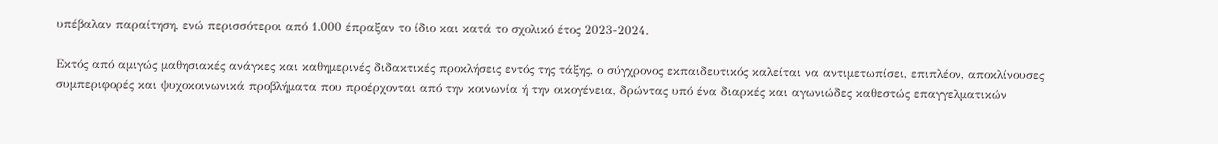υπέβαλαν παραίτηση, ενώ περισσότεροι από 1.000 έπραξαν το ίδιο και κατά το σχολικό έτος 2023-2024.

Εκτός από αμιγώς μαθησιακές ανάγκες και καθημερινές διδακτικές προκλήσεις εντός της τάξης, ο σύγχρονος εκπαιδευτικός καλείται να αντιμετωπίσει, επιπλέον, αποκλίνουσες συμπεριφορές και ψυχοκοινωνικά προβλήματα που προέρχονται από την κοινωνία ή την οικογένεια, δρώντας υπό ένα διαρκές και αγωνιώδες καθεστώς επαγγελματικών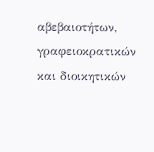αβεβαιοτήτων, γραφειοκρατικών και διοικητικών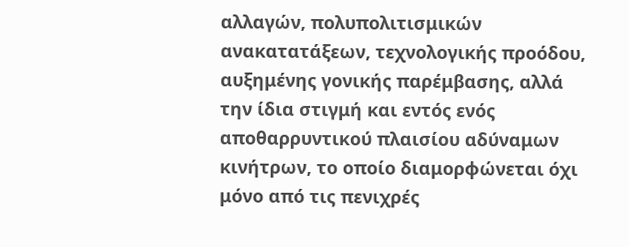αλλαγών, πολυπολιτισμικών ανακατατάξεων, τεχνολογικής προόδου, αυξημένης γονικής παρέμβασης, αλλά την ίδια στιγμή και εντός ενός αποθαρρυντικού πλαισίου αδύναμων κινήτρων, το οποίο διαμορφώνεται όχι μόνο από τις πενιχρές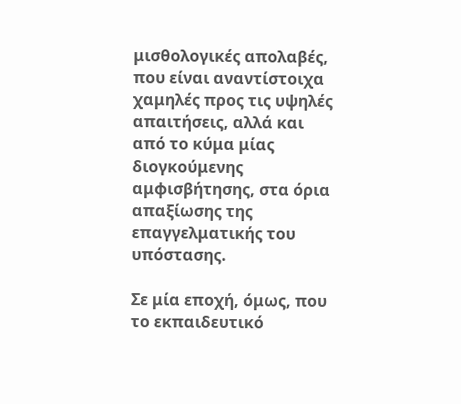μισθολογικές απολαβές, που είναι αναντίστοιχα χαμηλές προς τις υψηλές απαιτήσεις, αλλά και από το κύμα μίας διογκούμενης αμφισβήτησης, στα όρια απαξίωσης της επαγγελματικής του υπόστασης.

Σε μία εποχή, όμως, που το εκπαιδευτικό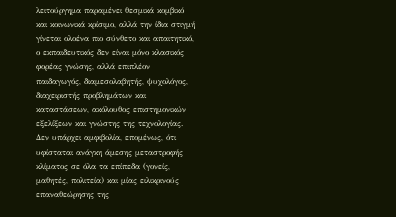λειτούργημα παραμένει θεσμικά κομβικό και κοινωνικά κρίσιμο, αλλά την ίδια στιγμή γίνεται ολοένα πιο σύνθετο και απαιτητικό, ο εκπαιδευτικός δεν είναι μόνο κλασικός φορέας γνώσης, αλλά επιπλέον παιδαγωγός, διαμεσολαβητής, ψυχολόγος, διαχειριστής προβλημάτων και καταστάσεων, ακόλουθος επιστημονικών εξελίξεων και γνώστης της τεχνολογίας. Δεν υπάρχει αμφιβολία, επομένως, ότι υφίσταται ανάγκη άμεσης μεταστροφής κλίματος σε όλα τα επίπεδα (γονείς, μαθητές, πολιτεία) και μίας ειλικρινούς επαναθεώρησης της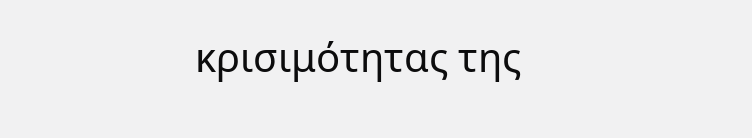κρισιμότητας της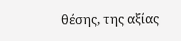θέσης, της αξίας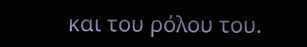και του ρόλου του.